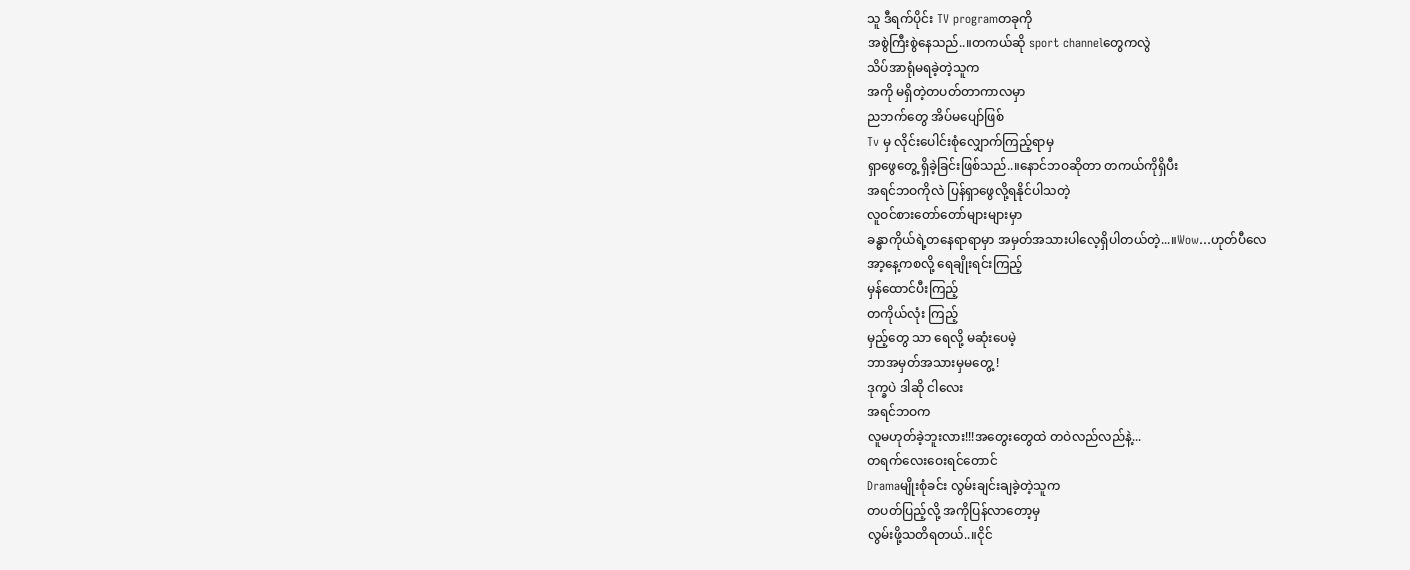သူ ဒီရက်ပိုင်း TV programတခုကို
အစွဲကြီးစွဲနေသည်..။တကယ်ဆို sport channelတွေကလွဲ
သိပ်အာရုံမရခဲ့တဲ့သူက
အကို မရှိတဲ့တပတ်တာကာလမှာ
ညဘက်တွေ အိပ်မပျော်ဖြစ်
Tv မှ လိုင်းပေါင်းစုံလျှောက်ကြည့်ရာမှ
ရှာဖွေတွေ့ ရှိခဲ့ခြင်းဖြစ်သည်..။နောင်ဘဝဆိုတာ တကယ်ကိုရှိပီး
အရင်ဘဝကိုလဲ ပြန်ရှာဖွေလို့ရနိုင်ပါသတဲ့
လူဝင်စားတော်တော်များများမှာ
ခန္ဓာကိုယ်ရဲ့တနေရာရာမှာ အမှတ်အသားပါလေ့ရှိပါတယ်တဲ့...။Wow...ဟုတ်ပီလေ
အာ့နေ့ကစလို့ ရေချိုးရင်းကြည့်
မှန်ထောင်ပီးကြည့်
တကိုယ်လုံး ကြည့်
မှည့်တွေ သာ ရေလို့ မဆုံးပေမဲ့
ဘာအမှတ်အသားမှမတွေ့ !
ဒုက္ခပဲ ဒါဆို ငါလေး
အရင်ဘဝက
လူမဟုတ်ခဲ့ဘူးလား!!!အတွေးတွေထဲ တဝဲလည်လည်နဲ့...
တရက်လေးဝေးရင်တောင်
Dramaမျိုးစုံခင်း လွမ်းချင်းချခဲ့တဲ့သူက
တပတ်ပြည့်လို့ အကိုပြန်လာတော့မှ
လွမ်းဖို့သတိရတယ်..။ငိုင်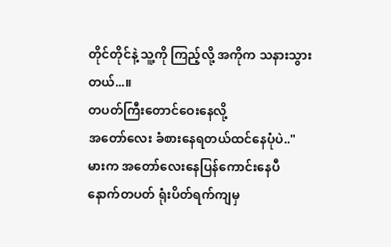တိုင်တိုင်နဲ့ သူ့ကို ကြည့်လို့ အကိုက သနားသွားတယ်...။
တပတ်ကြီးတောင်ဝေးနေလို့
အတော်လေး ခံစားနေရတယ်ထင်နေပုံပဲ.."မားက အတော်လေးနေပြန်ကောင်းနေပီ
နောက်တပတ် ရုံးပိတ်ရက်ကျမှ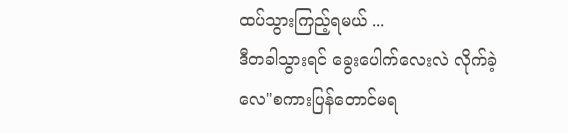ထပ်သွားကြည့်ရမယ် ...
ဒီတခါသွားရင် ခွေးပေါက်လေးလဲ လိုက်ခဲ့လေ"စကားပြန်တောင်မရ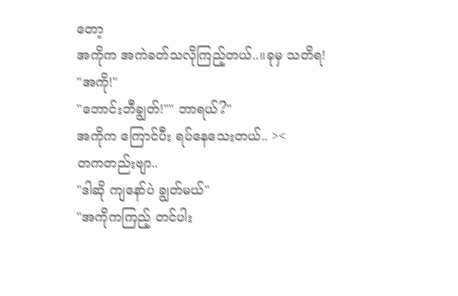တော့
အကိုက အကဲခတ်သလိုကြည့်တယ်..။ခုမှ သတိရ!
"အကို!"
"ဘောင်းဘီချွတ်!"" ဘာရယ်?"
အကိုက ကြောင်ပီး ရပ်နေသေးတယ်.. ><
တကတည်းဗျာ..
"ဒါဆို ကျနော်ပဲ ချွတ်မယ်"
"အကိုကကြည့် တင်ပါး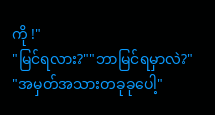ကို !"
"မြင်ရလား?""ဘာမြင်ရမှာလဲ?"
"အမှတ်အသားတခုခုပေါ့"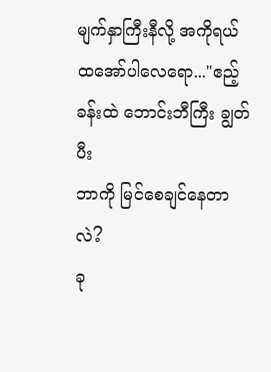မျက်နှာကြီးနီလို့ အကိုရယ်
ထအော်ပါလေရော..."ဧည့်ခန်းထဲ ဘောင်းဘီကြီး ချွတ်ပီး
ဘာကို မြင်စေချင်နေတာလဲ?
ခု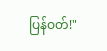ပြန်ဝတ်!"